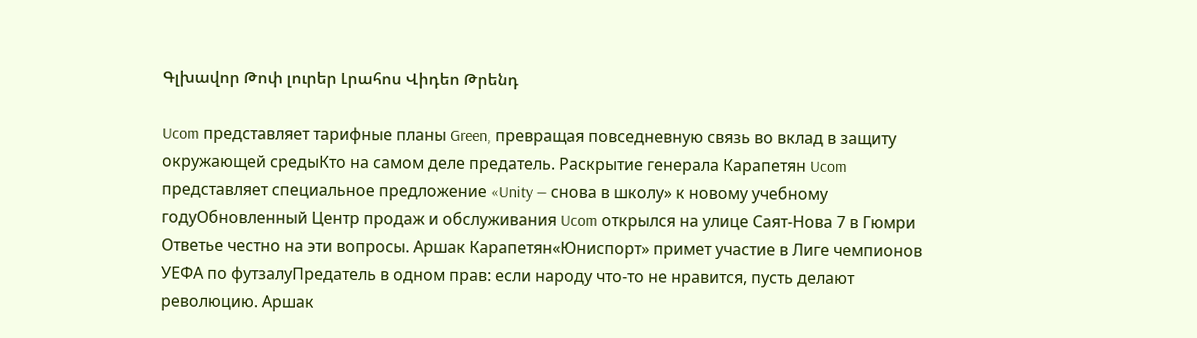Գլխավոր Թոփ լուրեր Լրահոս Վիդեո Թրենդ

Ucom представляет тарифные планы Green, превращая повседневную связь во вклад в защиту окружающей средыКто на самом деле предатель. Раскрытие генерала Карапетян Ucom представляет специальное предложение «Unity — снова в школу» к новому учебному годуОбновленный Центр продаж и обслуживания Ucom открылся на улице Саят-Нова 7 в Гюмри Ответье честно на эти вопросы. Аршак Карапетян«Юниспорт» примет участие в Лиге чемпионов УЕФА по футзалуПредатель в одном прав: если народу что-то не нравится, пусть делают революцию. Аршак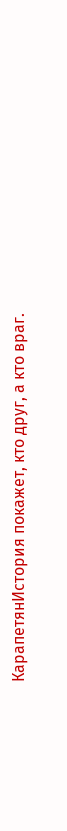КарапетянИстория покажет, кто друг, а кто враг.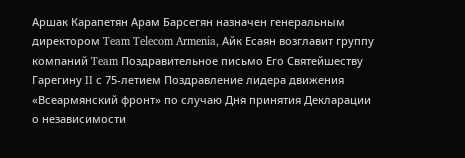Аршак Карапетян Арам Барсегян назначен генеральным директором Team Telecom Armenia, Айк Есаян возглавит группу компаний Team Поздравительное письмо Его Святейшеству Гарегину II с 75-летием Поздравление лидера движения «Всеармянский фронт» по случаю Дня принятия Декларации о независимости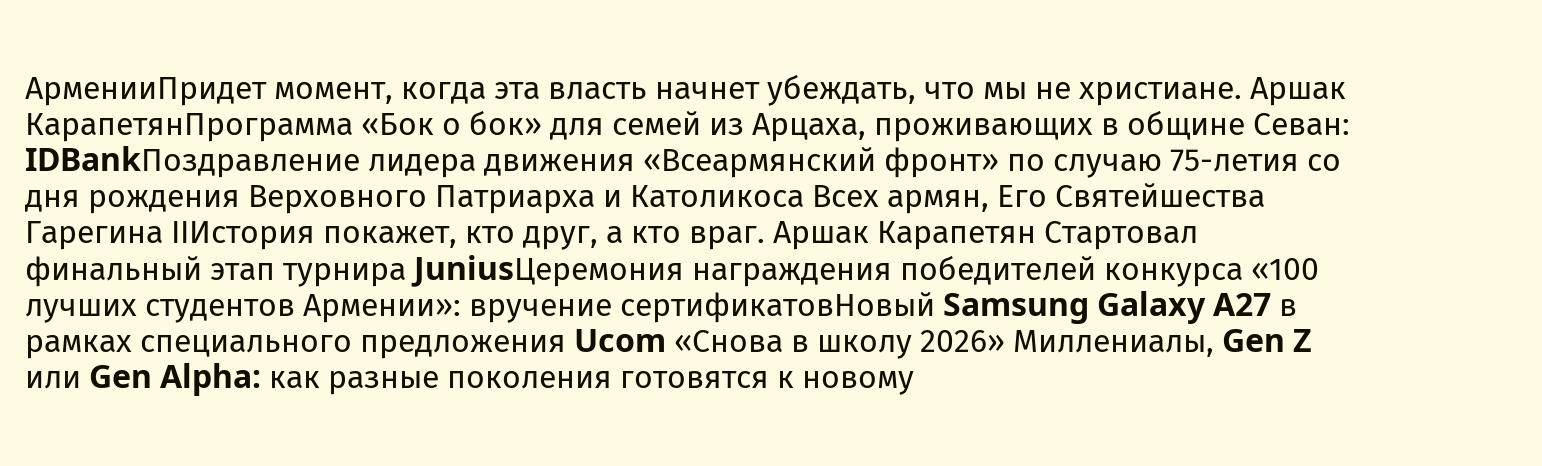АрменииПридет момент, когда эта власть начнет убеждать, что мы не христиане. Аршак КарапетянПрограмма «Бок о бок» для семей из Арцаха, проживающих в общине Севан: IDBankПоздравление лидера движения «Всеармянский фронт» по случаю 75-летия со дня рождения Верховного Патриарха и Католикоса Всех армян, Его Святейшества Гарегина IIИстория покажет, кто друг, а кто враг. Аршак Карапетян Стартовал финальный этап турнира JuniusЦеремония награждения победителей конкурса «100 лучших студентов Армении»: вручение сертификатовНовый Samsung Galaxy A27 в рамках специального предложения Ucom «Снова в школу 2026» Миллениалы, Gen Z или Gen Alpha: как разные поколения готовятся к новому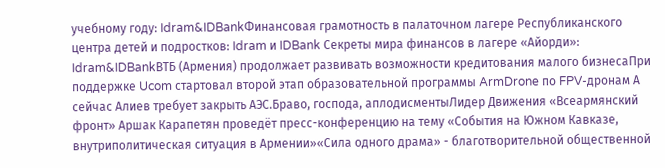учебному году: Idram&IDBankФинансовая грамотность в палаточном лагере Республиканского центра детей и подростков: Idram и IDBank Секреты мира финансов в лагере «Айорди»: Idram&IDBankВТБ (Армения) продолжает развивать возможности кредитования малого бизнесаПри поддержке Ucom стартовал второй этап образовательной программы ArmDrone по FPV-дронам А сейчас Алиев требует закрыть АЭС.Браво, господа, аплодисментыЛидер Движения «Всеармянский фронт» Аршак Карапетян проведёт пресс-конференцию на тему «События на Южном Кавказе, внутриполитическая ситуация в Армении»«Сила одного драма» - благотворительной общественной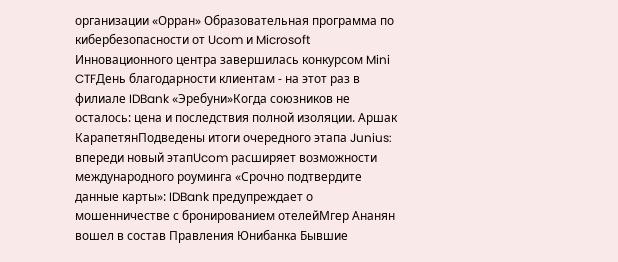организации «Орран» Образовательная программа по кибербезопасности от Ucom и Microsoft Инновационного центра завершилась конкурсом Mini CTFДень благодарности клиентам - на этот раз в филиале IDBank «Эребуни»Когда союзников не осталось: цена и последствия полной изоляции. Аршак КарапетянПодведены итоги очередного этапа Junius: впереди новый этапUcom расширяет возможности международного роуминга «Срочно подтвердите данные карты»: IDBank предупреждает о мошенничестве с бронированием отелейМгер Ананян вошел в состав Правления Юнибанка Бывшие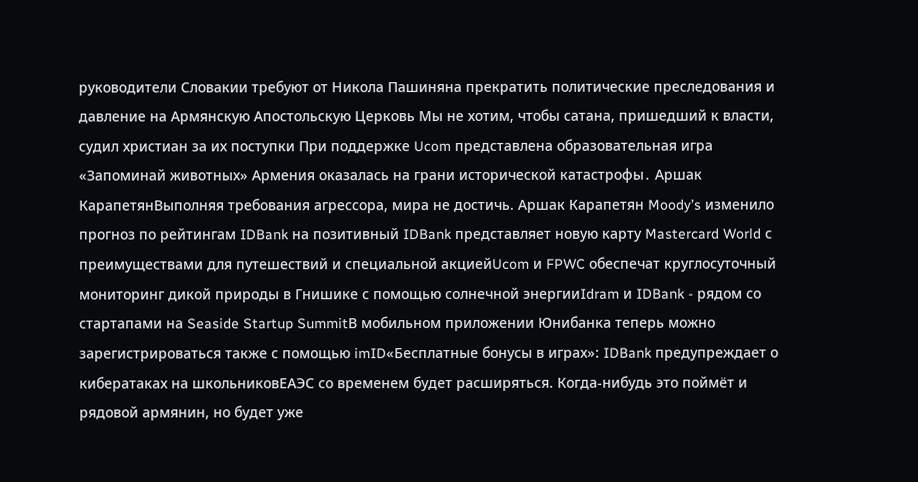руководители Словакии требуют от Никола Пашиняна прекратить политические преследования и давление на Армянскую Апостольскую Церковь Мы не хотим, чтобы сатана, пришедший к власти, судил христиан за их поступки При поддержке Ucom представлена образовательная игра «Запоминай животных» Армения оказалась на грани исторической катастрофы․ Аршак КарапетянВыполняя требования агрессора, мира не достичь. Аршак Карапетян Moody’s изменило прогноз по рейтингам IDBank на позитивный IDBank представляет новую карту Mastercard World с преимуществами для путешествий и специальной акциейUcom и FPWC обеспечат круглосуточный мониторинг дикой природы в Гнишике с помощью солнечной энергииIdram и IDBank - рядом со стартапами на Seaside Startup SummitВ мобильном приложении Юнибанка теперь можно зарегистрироваться также с помощью imID«Бесплатные бонусы в играх»: IDBank предупреждает о кибератаках на школьниковЕАЭС со временем будет расширяться. Когда-нибудь это поймёт и рядовой армянин, но будет уже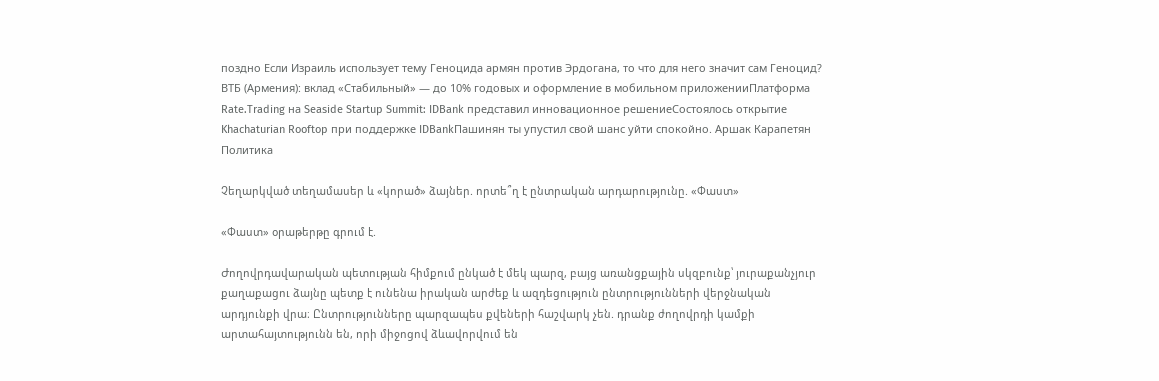поздно Если Израиль использует тему Геноцида армян против Эрдогана, то что для него значит сам Геноцид? ВТБ (Армения): вклад «Стабильный» — до 10% годовых и оформление в мобильном приложенииПлатформа Rate.Trading на Seaside Startup Summit: IDBank представил инновационное решениеСостоялось открытие Khachaturian Rooftop при поддержке IDBankПашинян ты упустил свой шанс уйти спокойно. Аршак Карапетян
Политика

Չեղարկված տեղամասեր և «կորած» ձայներ. որտե՞ղ է ընտրական արդարությունը. «Փաստ»

«Փաստ» օրաթերթը գրում է.

Ժողովրդավարական պետության հիմքում ընկած է մեկ պարզ, բայց առանցքային սկզբունք՝ յուրաքանչյուր քաղաքացու ձայնը պետք է ունենա իրական արժեք և ազդեցություն ընտրությունների վերջնական արդյունքի վրա։ Ընտրությունները պարզապես քվեների հաշվարկ չեն. դրանք ժողովրդի կամքի արտահայտությունն են, որի միջոցով ձևավորվում են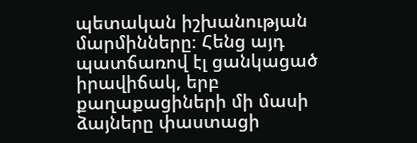պետական իշխանության մարմինները։ Հենց այդ պատճառով էլ ցանկացած իրավիճակ, երբ քաղաքացիների մի մասի ձայները փաստացի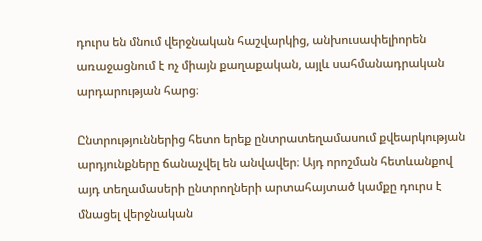դուրս են մնում վերջնական հաշվարկից, անխուսափելիորեն առաջացնում է ոչ միայն քաղաքական, այլև սահմանադրական արդարության հարց։

Ընտրություններից հետո երեք ընտրատեղամասում քվեարկության արդյունքները ճանաչվել են անվավեր։ Այդ որոշման հետևանքով այդ տեղամասերի ընտրողների արտահայտած կամքը դուրս է մնացել վերջնական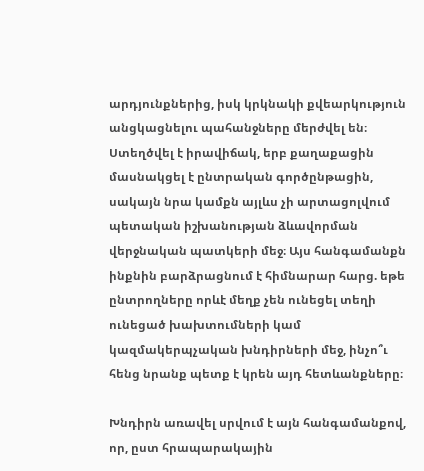արդյունքներից, իսկ կրկնակի քվեարկություն անցկացնելու պահանջները մերժվել են։ Ստեղծվել է իրավիճակ, երբ քաղաքացին մասնակցել է ընտրական գործընթացին, սակայն նրա կամքն այլևս չի արտացոլվում պետական իշխանության ձևավորման վերջնական պատկերի մեջ։ Այս հանգամանքն ինքնին բարձրացնում է հիմնարար հարց. եթե ընտրողները որևէ մեղք չեն ունեցել տեղի ունեցած խախտումների կամ կազմակերպչական խնդիրների մեջ, ինչո՞ւ հենց նրանք պետք է կրեն այդ հետևանքները։

Խնդիրն առավել սրվում է այն հանգամանքով, որ, ըստ հրապարակային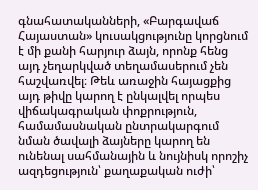գնահատականների, «Բարգավաճ Հայաստան» կուսակցությունը կորցնում է մի քանի հարյուր ձայն, որոնք հենց այդ չեղարկված տեղամասերում չեն հաշվառվել։ Թեև առաջին հայացքից այդ թիվը կարող է ընկալվել որպես վիճակագրական փոքրություն, համամասնական ընտրակարգում նման ծավալի ձայները կարող են ունենալ սահմանային և նույնիսկ որոշիչ ազդեցություն՝ քաղաքական ուժի՝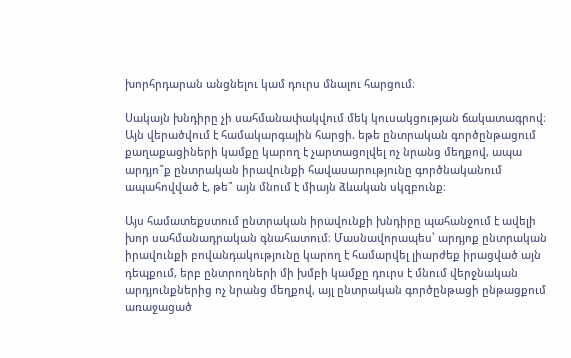խորհրդարան անցնելու կամ դուրս մնալու հարցում։

Սակայն խնդիրը չի սահմանափակվում մեկ կուսակցության ճակատագրով։ Այն վերածվում է համակարգային հարցի. եթե ընտրական գործընթացում քաղաքացիների կամքը կարող է չարտացոլվել ոչ նրանց մեղքով, ապա արդյո՞ք ընտրական իրավունքի հավասարությունը գործնականում ապահովված է, թե՞ այն մնում է միայն ձևական սկզբունք։

Այս համատեքստում ընտրական իրավունքի խնդիրը պահանջում է ավելի խոր սահմանադրական գնահատում։ Մասնավորապես՝ արդյոք ընտրական իրավունքի բովանդակությունը կարող է համարվել լիարժեք իրացված այն դեպքում, երբ ընտրողների մի խմբի կամքը դուրս է մնում վերջնական արդյունքներից ոչ նրանց մեղքով, այլ ընտրական գործընթացի ընթացքում առաջացած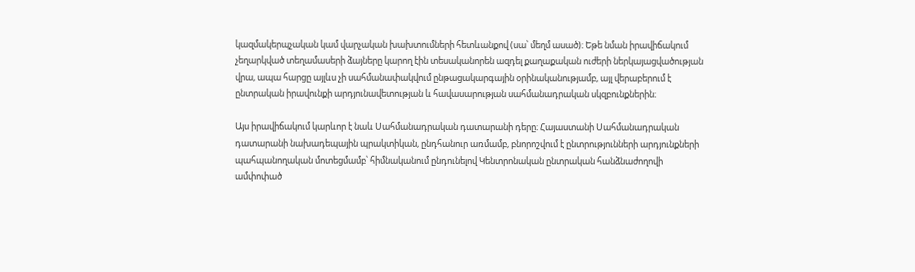կազմակերպչական կամ վարչական խախտումների հետևանքով (սա՝ մեղմ ասած)։ Եթե նման իրավիճակում չեղարկված տեղամասերի ձայները կարող էին տեսականորեն ազդել քաղաքական ուժերի ներկայացվածության վրա, ապա հարցը այլևս չի սահմանափակվում ընթացակարգային օրինականությամբ, այլ վերաբերում է ընտրական իրավունքի արդյունավետության և հավասարության սահմանադրական սկզբունքներին։

Այս իրավիճակում կարևոր է նաև Սահմանադրական դատարանի դերը։ Հայաստանի Սահմանադրական դատարանի նախադեպային պրակտիկան, ընդհանուր առմամբ, բնորոշվում է ընտրությունների արդյունքների պահպանողական մոտեցմամբ՝ հիմնականում ընդունելով Կենտրոնական ընտրական հանձնաժողովի ամփոփած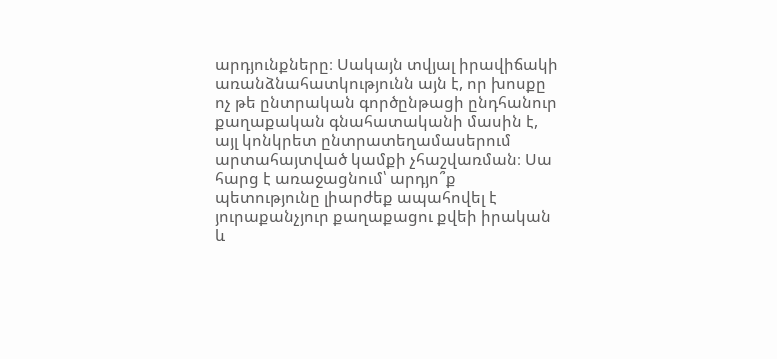արդյունքները։ Սակայն տվյալ իրավիճակի առանձնահատկությունն այն է, որ խոսքը ոչ թե ընտրական գործընթացի ընդհանուր քաղաքական գնահատականի մասին է, այլ կոնկրետ ընտրատեղամասերում արտահայտված կամքի չհաշվառման։ Սա հարց է առաջացնում՝ արդյո՞ք պետությունը լիարժեք ապահովել է յուրաքանչյուր քաղաքացու քվեի իրական և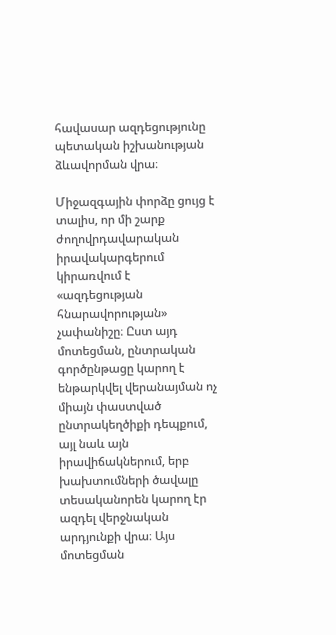հավասար ազդեցությունը պետական իշխանության ձևավորման վրա։

Միջազգային փորձը ցույց է տալիս, որ մի շարք ժողովրդավարական իրավակարգերում կիրառվում է «ազդեցության հնարավորության» չափանիշը։ Ըստ այդ մոտեցման, ընտրական գործընթացը կարող է ենթարկվել վերանայման ոչ միայն փաստված ընտրակեղծիքի դեպքում, այլ նաև այն իրավիճակներում, երբ խախտումների ծավալը տեսականորեն կարող էր ազդել վերջնական արդյունքի վրա։ Այս մոտեցման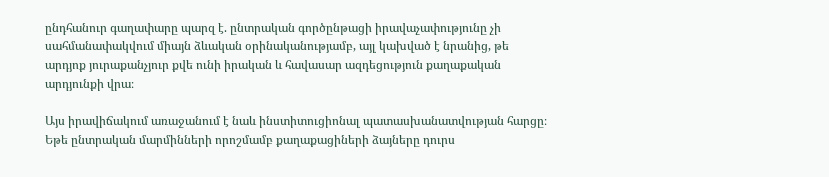ընդհանուր գաղափարը պարզ է. ընտրական գործընթացի իրավաչափությունը չի սահմանափակվում միայն ձևական օրինականությամբ, այլ կախված է նրանից, թե արդյոք յուրաքանչյուր քվե ունի իրական և հավասար ազդեցություն քաղաքական արդյունքի վրա։

Այս իրավիճակում առաջանում է նաև ինստիտուցիոնալ պատասխանատվության հարցը։ Եթե ընտրական մարմինների որոշմամբ քաղաքացիների ձայները դուրս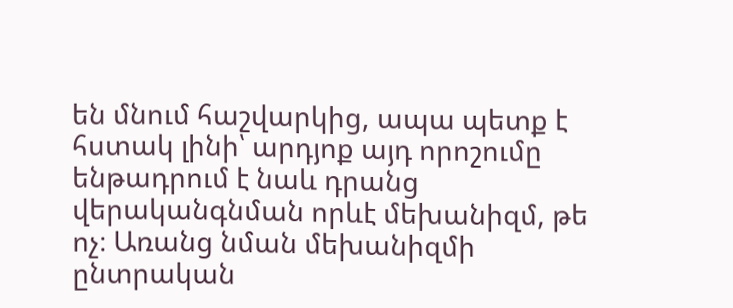են մնում հաշվարկից, ապա պետք է հստակ լինի՝ արդյոք այդ որոշումը ենթադրում է նաև դրանց վերականգնման որևէ մեխանիզմ, թե ոչ։ Առանց նման մեխանիզմի ընտրական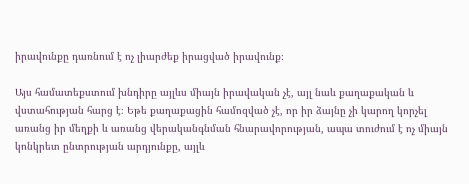իրավունքը դառնում է ոչ լիարժեք իրացված իրավունք։

Այս համատեքստում խնդիրը այլևս միայն իրավական չէ, այլ նաև քաղաքական և վստահության հարց է։ Եթե քաղաքացին համոզված չէ, որ իր ձայնը չի կարող կորչել առանց իր մեղքի և առանց վերականգնման հնարավորության, ապա տուժում է ոչ միայն կոնկրետ ընտրության արդյունքը, այլև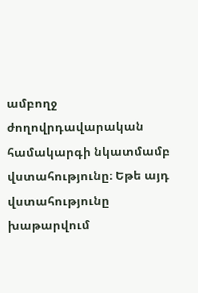ամբողջ ժողովրդավարական համակարգի նկատմամբ վստահությունը։ Եթե այդ վստահությունը խաթարվում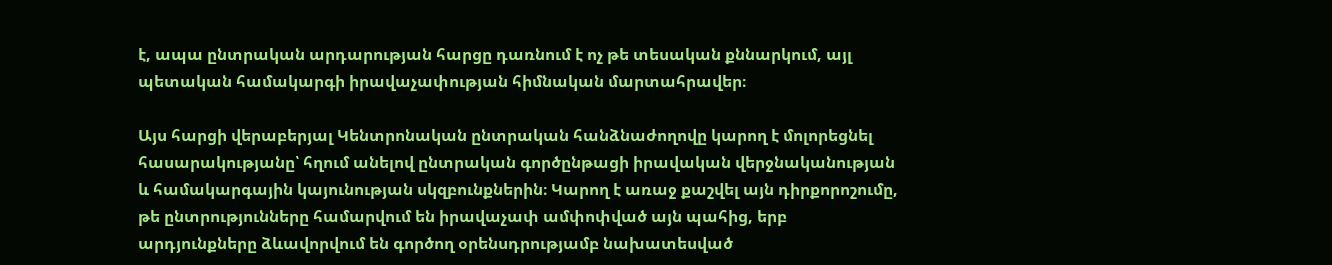է, ապա ընտրական արդարության հարցը դառնում է ոչ թե տեսական քննարկում, այլ պետական համակարգի իրավաչափության հիմնական մարտահրավեր։

Այս հարցի վերաբերյալ Կենտրոնական ընտրական հանձնաժողովը կարող է մոլորեցնել հասարակությանը՝ հղում անելով ընտրական գործընթացի իրավական վերջնականության և համակարգային կայունության սկզբունքներին։ Կարող է առաջ քաշվել այն դիրքորոշումը, թե ընտրությունները համարվում են իրավաչափ ամփոփված այն պահից, երբ արդյունքները ձևավորվում են գործող օրենսդրությամբ նախատեսված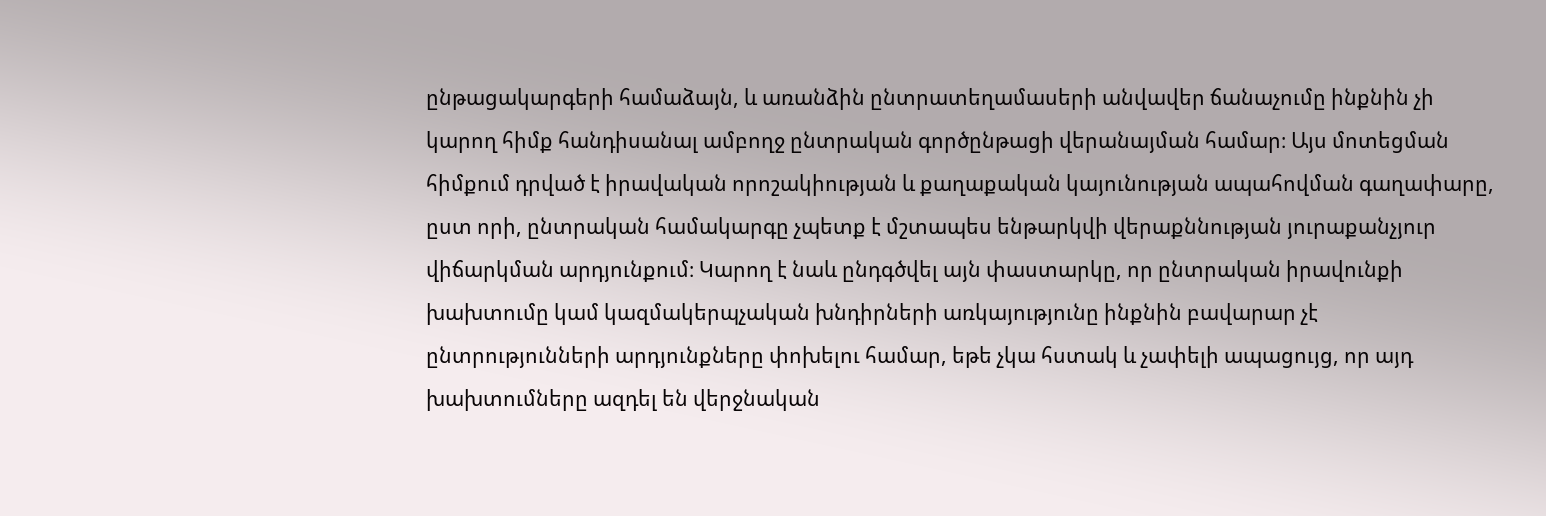ընթացակարգերի համաձայն, և առանձին ընտրատեղամասերի անվավեր ճանաչումը ինքնին չի կարող հիմք հանդիսանալ ամբողջ ընտրական գործընթացի վերանայման համար։ Այս մոտեցման հիմքում դրված է իրավական որոշակիության և քաղաքական կայունության ապահովման գաղափարը, ըստ որի, ընտրական համակարգը չպետք է մշտապես ենթարկվի վերաքննության յուրաքանչյուր վիճարկման արդյունքում։ Կարող է նաև ընդգծվել այն փաստարկը, որ ընտրական իրավունքի խախտումը կամ կազմակերպչական խնդիրների առկայությունը ինքնին բավարար չէ ընտրությունների արդյունքները փոխելու համար, եթե չկա հստակ և չափելի ապացույց, որ այդ խախտումները ազդել են վերջնական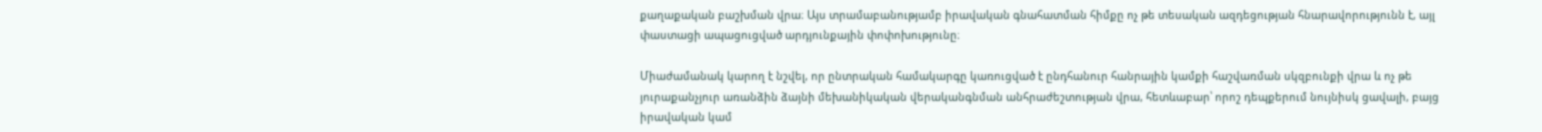քաղաքական բաշխման վրա։ Այս տրամաբանությամբ իրավական գնահատման հիմքը ոչ թե տեսական ազդեցության հնարավորությունն է, այլ փաստացի ապացուցված արդյունքային փոփոխությունը։

Միաժամանակ կարող է նշվել, որ ընտրական համակարգը կառուցված է ընդհանուր հանրային կամքի հաշվառման սկզբունքի վրա և ոչ թե յուրաքանչյուր առանձին ձայնի մեխանիկական վերականգնման անհրաժեշտության վրա, հետևաբար՝ որոշ դեպքերում նույնիսկ ցավալի, բայց իրավական կամ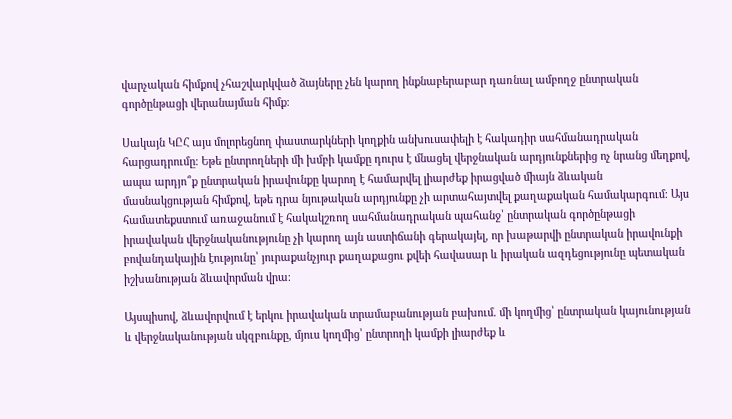վարչական հիմքով չհաշվարկված ձայները չեն կարող ինքնաբերաբար դառնալ ամբողջ ընտրական գործընթացի վերանայման հիմք։

Սակայն ԿԸՀ այս մոլորեցնող փաստարկների կողքին անխուսափելի է հակադիր սահմանադրական հարցադրումը։ Եթե ընտրողների մի խմբի կամքը դուրս է մնացել վերջնական արդյունքներից ոչ նրանց մեղքով, ապա արդյո՞ք ընտրական իրավունքը կարող է համարվել լիարժեք իրացված միայն ձևական մասնակցության հիմքով, եթե դրա նյութական արդյունքը չի արտահայտվել քաղաքական համակարգում։ Այս համատեքստում առաջանում է հակակշռող սահմանադրական պահանջ՝ ընտրական գործընթացի իրավական վերջնականությունը չի կարող այն աստիճանի գերակայել, որ խաթարվի ընտրական իրավունքի բովանդակային էությունը՝ յուրաքանչյուր քաղաքացու քվեի հավասար և իրական ազդեցությունը պետական իշխանության ձևավորման վրա։

Այսպիսով, ձևավորվում է երկու իրավական տրամաբանության բախում. մի կողմից՝ ընտրական կայունության և վերջնականության սկզբունքը, մյուս կողմից՝ ընտրողի կամքի լիարժեք և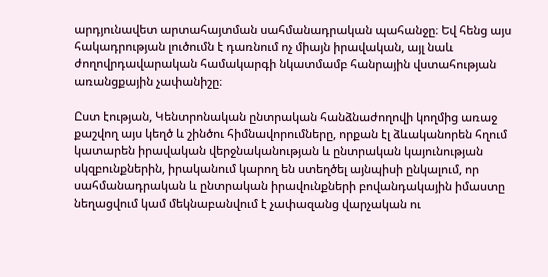արդյունավետ արտահայտման սահմանադրական պահանջը։ Եվ հենց այս հակադրության լուծումն է դառնում ոչ միայն իրավական, այլ նաև ժողովրդավարական համակարգի նկատմամբ հանրային վստահության առանցքային չափանիշը։

Ըստ էության, Կենտրոնական ընտրական հանձնաժողովի կողմից առաջ քաշվող այս կեղծ և շինծու հիմնավորումները, որքան էլ ձևականորեն հղում կատարեն իրավական վերջնականության և ընտրական կայունության սկզբունքներին, իրականում կարող են ստեղծել այնպիսի ընկալում, որ սահմանադրական և ընտրական իրավունքների բովանդակային իմաստը նեղացվում կամ մեկնաբանվում է չափազանց վարչական ու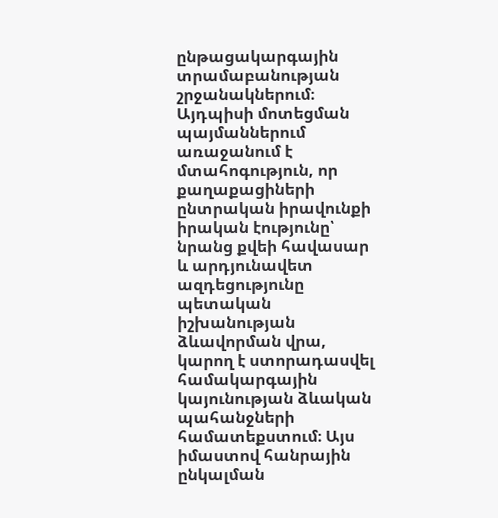ընթացակարգային տրամաբանության շրջանակներում։ Այդպիսի մոտեցման պայմաններում առաջանում է մտահոգություն, որ քաղաքացիների ընտրական իրավունքի իրական էությունը՝ նրանց քվեի հավասար և արդյունավետ ազդեցությունը պետական իշխանության ձևավորման վրա, կարող է ստորադասվել համակարգային կայունության ձևական պահանջների համատեքստում։ Այս իմաստով հանրային ընկալման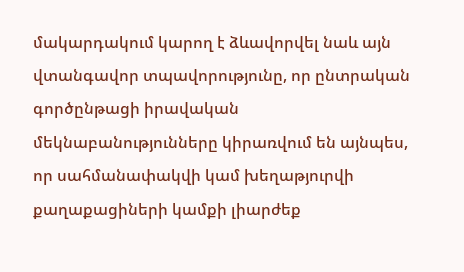մակարդակում կարող է ձևավորվել նաև այն վտանգավոր տպավորությունը, որ ընտրական գործընթացի իրավական մեկնաբանությունները կիրառվում են այնպես, որ սահմանափակվի կամ խեղաթյուրվի քաղաքացիների կամքի լիարժեք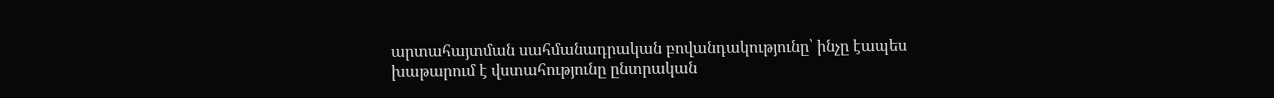արտահայտման սահմանադրական բովանդակությունը՝ ինչը էապես խաթարում է վստահությունը ընտրական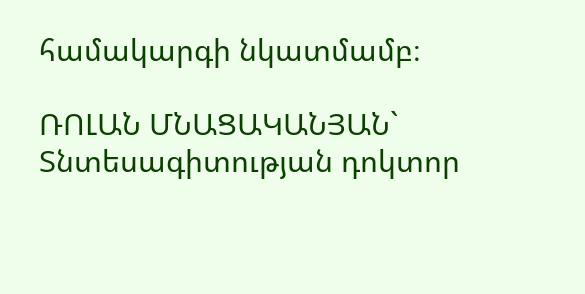համակարգի նկատմամբ։

ՌՈԼԱՆ ՄՆԱՑԱԿԱՆՅԱՆ` Տնտեսագիտության դոկտոր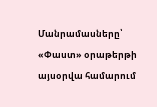Մանրամասները՝ «Փաստ» օրաթերթի այսօրվա համարում